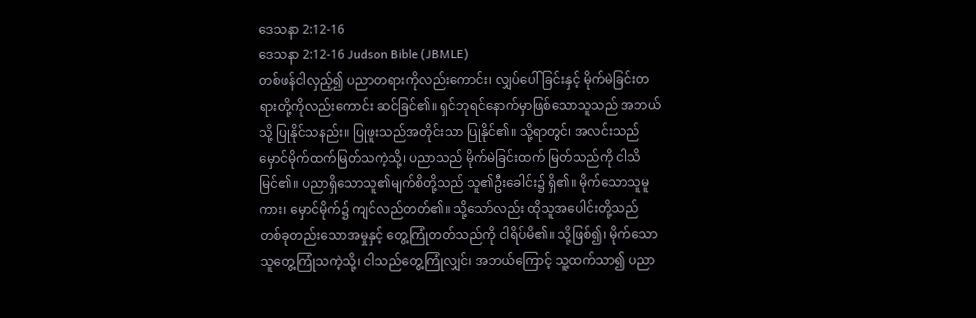ဒေသနာ 2:12-16
ဒေသနာ 2:12-16 Judson Bible (JBMLE)
တစ်ဖန်ငါလှည့်၍ ပညာတရားကိုလည်းကောင်း၊ လျှပ်ပေါ်ခြင်းနှင့် မိုက်မဲခြင်းတရားတို့ကိုလည်းကောင်း ဆင်ခြင်၏။ ရှင်ဘုရင်နောက်မှာဖြစ်သောသူသည် အဘယ်သို့ ပြုနိုင်သနည်း။ ပြုဖူးသည်အတိုင်းသာ ပြုနိုင်၏။ သို့ရာတွင်၊ အလင်းသည် မှောင်မိုက်ထက်မြတ်သကဲ့သို့၊ ပညာသည် မိုက်မဲခြင်းထက် မြတ်သည်ကို ငါသိမြင်၏။ ပညာရှိသောသူ၏မျက်စိတို့သည် သူ၏ဦးခေါင်း၌ ရှိ၏။ မိုက်သောသူမူကား၊ မှောင်မိုက်၌ ကျင်လည်တတ်၏။ သို့သော်လည်း ထိုသူအပေါင်းတို့သည် တစ်ခုတည်းသောအမှုနှင့် တွေ့ကြုံတတ်သည်ကို ငါရိပ်မိ၏။ သို့ဖြစ်၍၊ မိုက်သောသူတွေ့ကြုံသကဲ့သို့၊ ငါသည်တွေ့ကြုံလျှင်၊ အဘယ်ကြောင့် သူ့ထက်သာ၍ ပညာ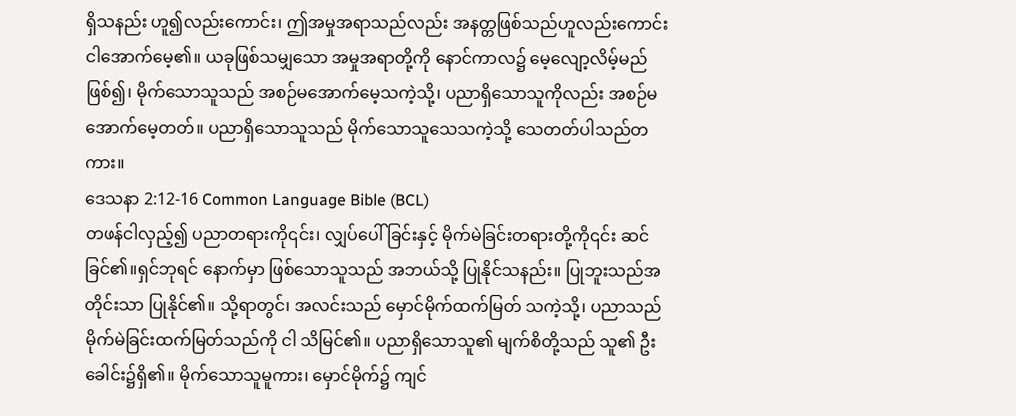ရှိသနည်း ဟူ၍လည်းကောင်း၊ ဤအမှုအရာသည်လည်း အနတ္တဖြစ်သည်ဟူလည်းကောင်း ငါအောက်မေ့၏။ ယခုဖြစ်သမျှသော အမှုအရာတို့ကို နောင်ကာလ၌ မေ့လျော့လိမ့်မည်ဖြစ်၍၊ မိုက်သောသူသည် အစဉ်မအောက်မေ့သကဲ့သို့၊ ပညာရှိသောသူကိုလည်း အစဉ်မအောက်မေ့တတ်။ ပညာရှိသောသူသည် မိုက်သောသူသေသကဲ့သို့ သေတတ်ပါသည်တကား။
ဒေသနာ 2:12-16 Common Language Bible (BCL)
တဖန်ငါလှည့်၍ ပညာတရားကို၎င်း၊ လျှပ်ပေါ် ခြင်းနှင့် မိုက်မဲခြင်းတရားတို့ကို၎င်း ဆင်ခြင်၏။ရှင်ဘုရင် နောက်မှာ ဖြစ်သောသူသည် အဘယ်သို့ ပြုနိုင်သနည်း။ ပြုဘူးသည်အတိုင်းသာ ပြုနိုင်၏။ သို့ရာတွင်၊ အလင်းသည် မှောင်မိုက်ထက်မြတ် သကဲ့သို့၊ ပညာသည် မိုက်မဲခြင်းထက်မြတ်သည်ကို ငါ သိမြင်၏။ ပညာရှိသောသူ၏ မျက်စိတို့သည် သူ၏ ဦးခေါင်း၌ရှိ၏။ မိုက်သောသူမူကား၊ မှောင်မိုက်၌ ကျင်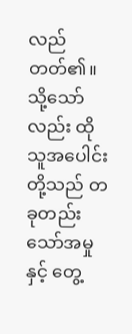လည်တတ်၏။ သို့သော်လည်း ထိုသူအပေါင်းတို့သည် တခုတည်းသော်အမှုနှင့် တွေ့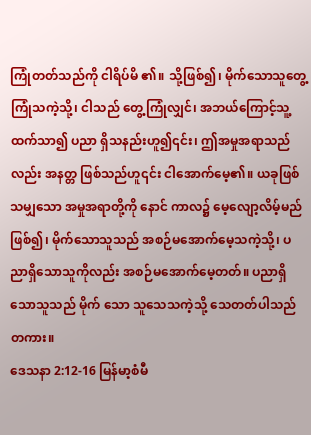ကြုံတတ်သည်ကို ငါရိပ်မိ ၏။ သို့ဖြစ်၍၊ မိုက်သောသူတွေ့ကြုံသကဲ့သို့၊ ငါသည် တွေ့ကြုံလျှင်၊ အဘယ်ကြောင့်သူ့ထက်သာ၍ ပညာ ရှိသနည်းဟူ၍၎င်း၊ ဤအမှုအရာသည်လည်း အနတ္တ ဖြစ်သည်ဟူ၎င်း ငါအောက်မေ့၏။ ယခုဖြစ်သမျှသော အမှုအရာတို့ကို နောင် ကာလ၌ မေ့လျော့လိမ့်မည်ဖြစ်၍၊ မိုက်သောသူသည် အစဉ်မအောက်မေ့သကဲ့သို့၊ ပညာရှိသောသူကိုလည်း အစဉ်မအောက်မေ့တတ်။ ပညာရှိသောသူသည် မိုက် သော သူသေသကဲ့သို့ သေတတ်ပါသည်တကား။
ဒေသနာ 2:12-16 မြန်မာ့စံမီ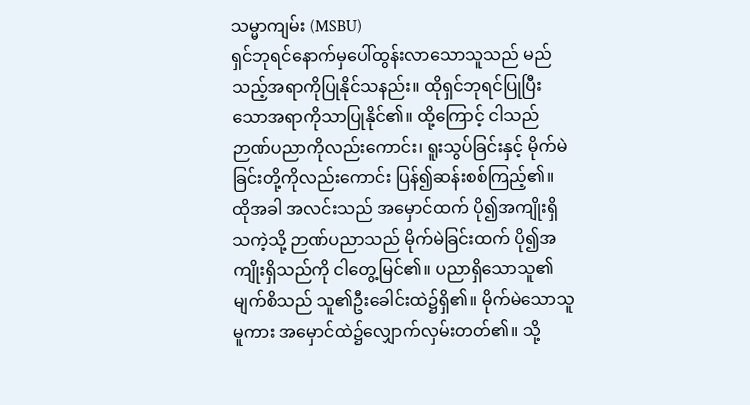သမ္မာကျမ်း (MSBU)
ရှင်ဘုရင်နောက်မှပေါ်ထွန်းလာသောသူသည် မည်သည့်အရာကိုပြုနိုင်သနည်း။ ထိုရှင်ဘုရင်ပြုပြီးသောအရာကိုသာပြုနိုင်၏။ ထို့ကြောင့် ငါသည် ဉာဏ်ပညာကိုလည်းကောင်း၊ ရူးသွပ်ခြင်းနှင့် မိုက်မဲခြင်းတို့ကိုလည်းကောင်း ပြန်၍ဆန်းစစ်ကြည့်၏။ ထိုအခါ အလင်းသည် အမှောင်ထက် ပို၍အကျိုးရှိသကဲ့သို့ ဉာဏ်ပညာသည် မိုက်မဲခြင်းထက် ပို၍အကျိုးရှိသည်ကို ငါတွေ့မြင်၏။ ပညာရှိသောသူ၏မျက်စိသည် သူ၏ဦးခေါင်းထဲ၌ရှိ၏။ မိုက်မဲသောသူမူကား အမှောင်ထဲ၌လျှောက်လှမ်းတတ်၏။ သို့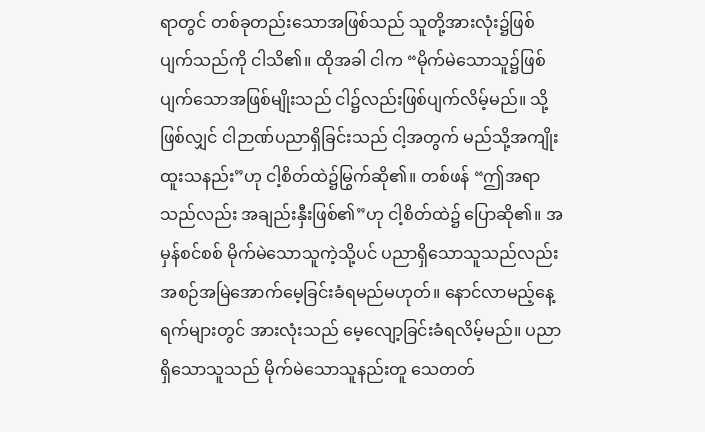ရာတွင် တစ်ခုတည်းသောအဖြစ်သည် သူတို့အားလုံး၌ဖြစ်ပျက်သည်ကို ငါသိ၏။ ထိုအခါ ငါက “မိုက်မဲသောသူ၌ဖြစ်ပျက်သောအဖြစ်မျိုးသည် ငါ၌လည်းဖြစ်ပျက်လိမ့်မည်။ သို့ဖြစ်လျှင် ငါဉာဏ်ပညာရှိခြင်းသည် ငါ့အတွက် မည်သို့အကျိုးထူးသနည်း”ဟု ငါ့စိတ်ထဲ၌မြွက်ဆို၏။ တစ်ဖန် “ဤအရာသည်လည်း အချည်းနှီးဖြစ်၏”ဟု ငါ့စိတ်ထဲ၌ ပြောဆို၏။ အမှန်စင်စစ် မိုက်မဲသောသူကဲ့သို့ပင် ပညာရှိသောသူသည်လည်း အစဉ်အမြဲအောက်မေ့ခြင်းခံရမည်မဟုတ်။ နောင်လာမည့်နေ့ရက်များတွင် အားလုံးသည် မေ့လျော့ခြင်းခံရလိမ့်မည်။ ပညာရှိသောသူသည် မိုက်မဲသောသူနည်းတူ သေတတ်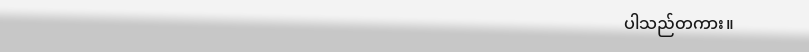ပါသည်တကား။